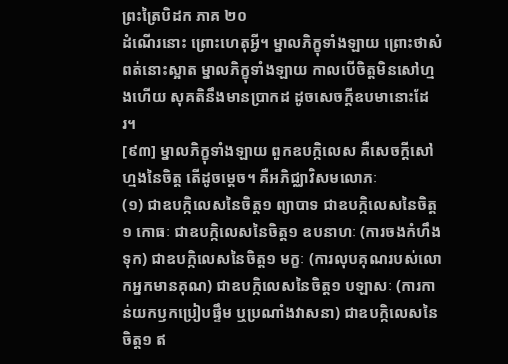ព្រះត្រៃបិដក ភាគ ២០
ដំណើរនោះ ព្រោះហេតុអ្វី។ ម្នាលភិក្ខុទាំងឡាយ ព្រោះថាសំពត់នោះស្អាត ម្នាលភិក្ខុទាំងឡាយ កាលបើចិត្តមិនសៅហ្មងហើយ សុគតិនឹងមានប្រាកដ ដូចសេចក្តីឧបមានោះដែរ។
[៩៣] ម្នាលភិក្ខុទាំងឡាយ ពួកឧបក្កិលេស គឺសេចក្តីសៅហ្មងនៃចិត្ត តើដូចម្តេច។ គឺអភិជ្ឈាវិសមលោភៈ
(១) ជាឧបក្កិលេសនៃចិត្ត១ ព្យាបាទ ជាឧបក្កិលេសនៃចិត្ត១ កោធៈ ជាឧបក្កិលេសនៃចិត្ត១ ឧបនាហៈ (ការចងកំហឹងទុក) ជាឧបក្កិលេសនៃចិត្ត១ មក្ខៈ (ការលុបគុណរបស់លោកអ្នកមានគុណ) ជាឧបក្កិលេសនៃចិត្ត១ បឡាសៈ (ការកាន់យកឫកប្រៀបផ្ទឹម ឬប្រណាំងវាសនា) ជាឧបក្កិលេសនៃចិត្ត១ ឥ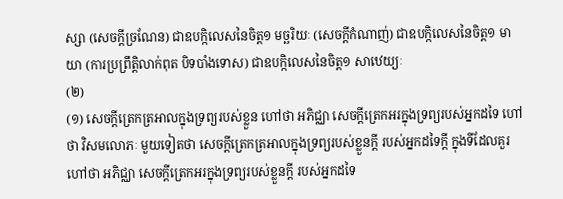ស្សា (សេចក្តីច្រណែន) ជាឧបក្កិលេសនៃចិត្ត១ មច្ឆរិយៈ (សេចក្តីកំណាញ់) ជាឧបក្កិលេសនៃចិត្ត១ មាយា (ការប្រព្រឹត្តិលាក់ពុត បិទបាំងទោស) ជាឧបក្កិលេសនៃចិត្ត១ សាឋេយ្យៈ
(២)
(១) សេចក្តីត្រេកត្រអាលក្នុងទ្រព្យរបស់ខ្លួន ហៅថា អភិជ្ឈា សេចក្តីត្រេកអរក្នុងទ្រព្យរបស់អ្នកដទៃ ហៅថា វិសមលោភៈ មួយទៀតថា សេចក្តីត្រេកត្រអាលក្នុងទ្រព្យរបស់ខ្លួនក្តី របស់អ្នកដទៃក្តី ក្នុងទីដែលគួរ ហៅថា អភិជ្ឈា សេចក្តីត្រេកអរក្នុងទ្រព្យរបស់ខ្លួនក្តី របស់អ្នកដទៃ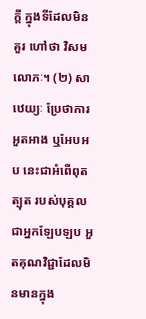ក្តី ក្នុងទីដែលមិនគួរ ហៅថា វិសមលោភៈ។ (២) សាឋេយ្យៈ ប្រែថាការអួតអាង ឬអែបអប នេះជាអំពើពុតត្បុត របស់បុគ្គលជាអ្នកឡែបឡប អួតគុណវិជ្ជាដែលមិនមានក្នុង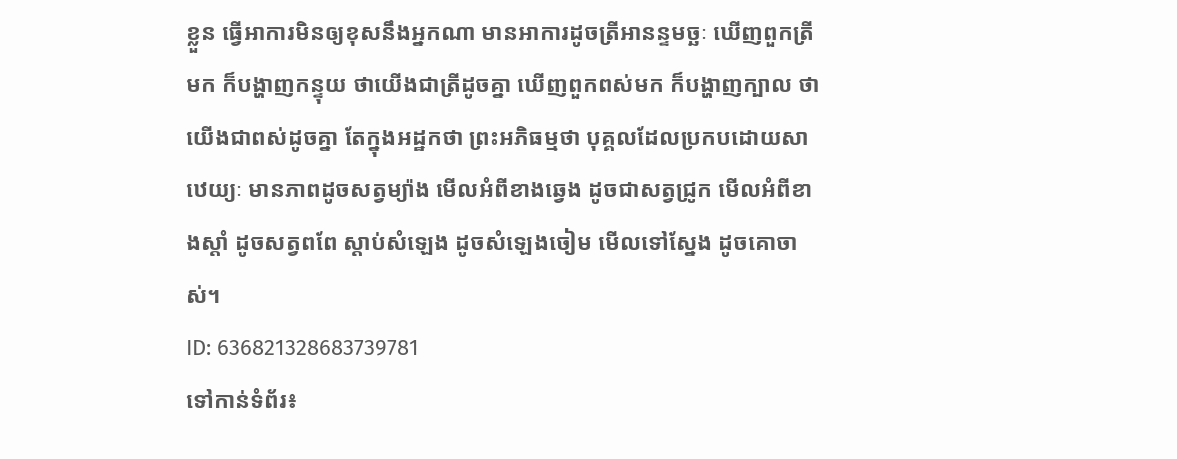ខ្លួន ធ្វើអាការមិនឲ្យខុសនឹងអ្នកណា មានអាការដូចត្រីអានន្ទមច្ឆៈ ឃើញពួកត្រីមក ក៏បង្ហាញកន្ទុយ ថាយើងជាត្រីដូចគ្នា ឃើញពួកពស់មក ក៏បង្ហាញក្បាល ថាយើងជាពស់ដូចគ្នា តែក្នុងអដ្ឋកថា ព្រះអភិធម្មថា បុគ្គលដែលប្រកបដោយសាឋេយ្យៈ មានភាពដូចសត្វម្យ៉ាង មើលអំពីខាងឆ្វេង ដូចជាសត្វជ្រូក មើលអំពីខាងស្តាំ ដូចសត្វពពែ ស្តាប់សំឡេង ដូចសំឡេងចៀម មើលទៅស្នែង ដូចគោចាស់។
ID: 636821328683739781
ទៅកាន់ទំព័រ៖